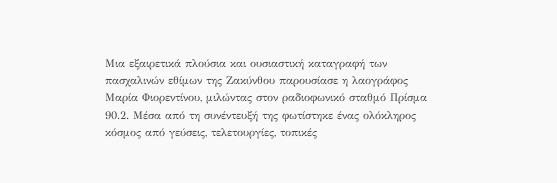Μια εξαιρετικά πλούσια και ουσιαστική καταγραφή των πασχαλινών εθίμων της Ζακύνθου παρουσίασε η λαογράφος Μαρία Φιορεντίνου, μιλώντας στον ραδιοφωνικό σταθμό Πρίσμα 90.2. Μέσα από τη συνέντευξή της φωτίστηκε ένας ολόκληρος κόσμος από γεύσεις, τελετουργίες, τοπικές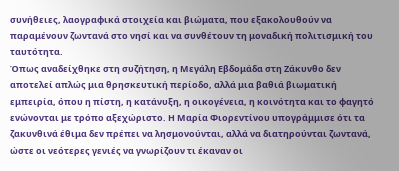συνήθειες, λαογραφικά στοιχεία και βιώματα, που εξακολουθούν να παραμένουν ζωντανά στο νησί και να συνθέτουν τη μοναδική πολιτισμική του ταυτότητα.
Όπως αναδείχθηκε στη συζήτηση, η Μεγάλη Εβδομάδα στη Ζάκυνθο δεν αποτελεί απλώς μια θρησκευτική περίοδο, αλλά μια βαθιά βιωματική εμπειρία, όπου η πίστη, η κατάνυξη, η οικογένεια, η κοινότητα και το φαγητό ενώνονται με τρόπο αξεχώριστο. Η Μαρία Φιορεντίνου υπογράμμισε ότι τα ζακυνθινά έθιμα δεν πρέπει να λησμονούνται, αλλά να διατηρούνται ζωντανά, ώστε οι νεότερες γενιές να γνωρίζουν τι έκαναν οι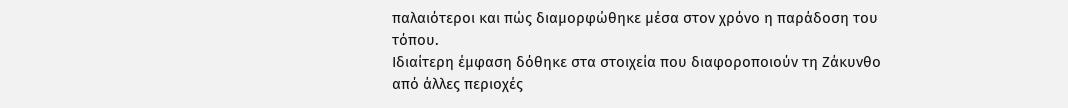παλαιότεροι και πώς διαμορφώθηκε μέσα στον χρόνο η παράδοση του τόπου.
Ιδιαίτερη έμφαση δόθηκε στα στοιχεία που διαφοροποιούν τη Ζάκυνθο από άλλες περιοχές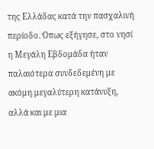της Ελλάδας κατά την πασχαλινή περίοδο. Όπως εξήγησε, στο νησί η Μεγάλη Εβδομάδα ήταν παλαιότερα συνδεδεμένη με ακόμη μεγαλύτερη κατάνυξη, αλλά και με μια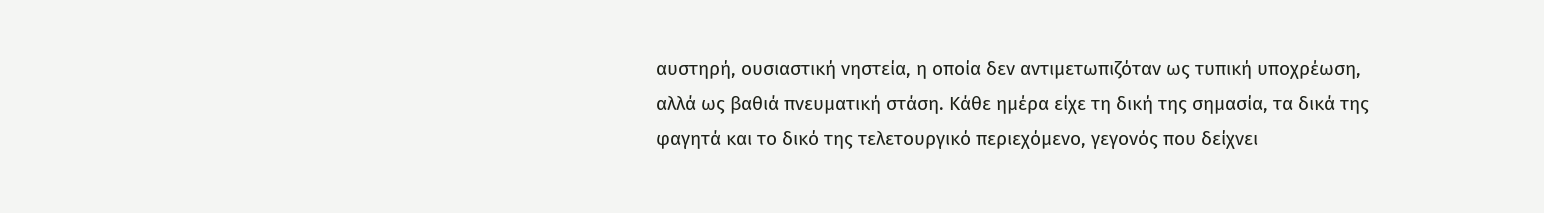αυστηρή, ουσιαστική νηστεία, η οποία δεν αντιμετωπιζόταν ως τυπική υποχρέωση, αλλά ως βαθιά πνευματική στάση. Κάθε ημέρα είχε τη δική της σημασία, τα δικά της φαγητά και το δικό της τελετουργικό περιεχόμενο, γεγονός που δείχνει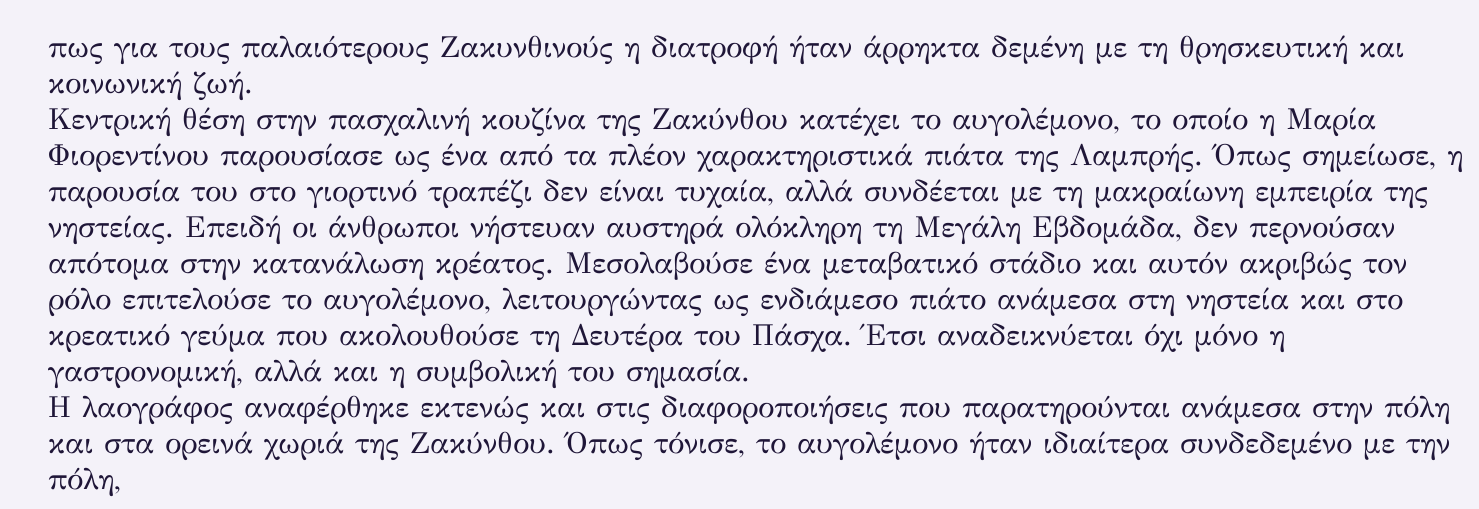πως για τους παλαιότερους Ζακυνθινούς η διατροφή ήταν άρρηκτα δεμένη με τη θρησκευτική και κοινωνική ζωή.
Κεντρική θέση στην πασχαλινή κουζίνα της Ζακύνθου κατέχει το αυγολέμονο, το οποίο η Μαρία Φιορεντίνου παρουσίασε ως ένα από τα πλέον χαρακτηριστικά πιάτα της Λαμπρής. Όπως σημείωσε, η παρουσία του στο γιορτινό τραπέζι δεν είναι τυχαία, αλλά συνδέεται με τη μακραίωνη εμπειρία της νηστείας. Επειδή οι άνθρωποι νήστευαν αυστηρά ολόκληρη τη Μεγάλη Εβδομάδα, δεν περνούσαν απότομα στην κατανάλωση κρέατος. Μεσολαβούσε ένα μεταβατικό στάδιο και αυτόν ακριβώς τον ρόλο επιτελούσε το αυγολέμονο, λειτουργώντας ως ενδιάμεσο πιάτο ανάμεσα στη νηστεία και στο κρεατικό γεύμα που ακολουθούσε τη Δευτέρα του Πάσχα. Έτσι αναδεικνύεται όχι μόνο η γαστρονομική, αλλά και η συμβολική του σημασία.
Η λαογράφος αναφέρθηκε εκτενώς και στις διαφοροποιήσεις που παρατηρούνται ανάμεσα στην πόλη και στα ορεινά χωριά της Ζακύνθου. Όπως τόνισε, το αυγολέμονο ήταν ιδιαίτερα συνδεδεμένο με την πόλη,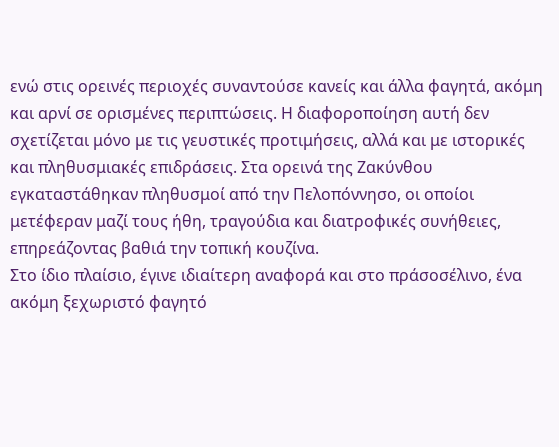ενώ στις ορεινές περιοχές συναντούσε κανείς και άλλα φαγητά, ακόμη και αρνί σε ορισμένες περιπτώσεις. Η διαφοροποίηση αυτή δεν σχετίζεται μόνο με τις γευστικές προτιμήσεις, αλλά και με ιστορικές και πληθυσμιακές επιδράσεις. Στα ορεινά της Ζακύνθου εγκαταστάθηκαν πληθυσμοί από την Πελοπόννησο, οι οποίοι μετέφεραν μαζί τους ήθη, τραγούδια και διατροφικές συνήθειες, επηρεάζοντας βαθιά την τοπική κουζίνα.
Στο ίδιο πλαίσιο, έγινε ιδιαίτερη αναφορά και στο πράσοσέλινο, ένα ακόμη ξεχωριστό φαγητό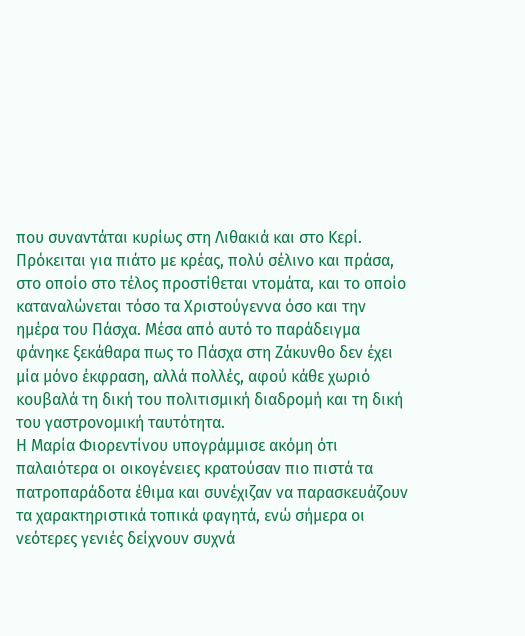που συναντάται κυρίως στη Λιθακιά και στο Κερί. Πρόκειται για πιάτο με κρέας, πολύ σέλινο και πράσα, στο οποίο στο τέλος προστίθεται ντομάτα, και το οποίο καταναλώνεται τόσο τα Χριστούγεννα όσο και την ημέρα του Πάσχα. Μέσα από αυτό το παράδειγμα φάνηκε ξεκάθαρα πως το Πάσχα στη Ζάκυνθο δεν έχει μία μόνο έκφραση, αλλά πολλές, αφού κάθε χωριό κουβαλά τη δική του πολιτισμική διαδρομή και τη δική του γαστρονομική ταυτότητα.
Η Μαρία Φιορεντίνου υπογράμμισε ακόμη ότι παλαιότερα οι οικογένειες κρατούσαν πιο πιστά τα πατροπαράδοτα έθιμα και συνέχιζαν να παρασκευάζουν τα χαρακτηριστικά τοπικά φαγητά, ενώ σήμερα οι νεότερες γενιές δείχνουν συχνά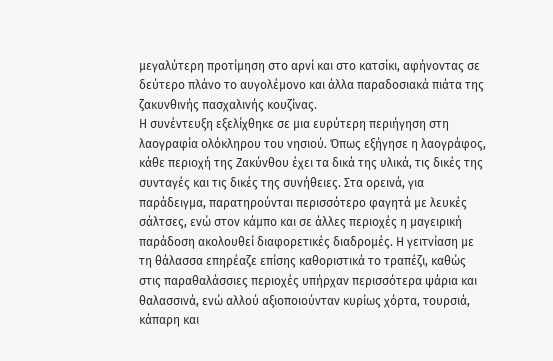μεγαλύτερη προτίμηση στο αρνί και στο κατσίκι, αφήνοντας σε δεύτερο πλάνο το αυγολέμονο και άλλα παραδοσιακά πιάτα της ζακυνθινής πασχαλινής κουζίνας.
Η συνέντευξη εξελίχθηκε σε μια ευρύτερη περιήγηση στη λαογραφία ολόκληρου του νησιού. Όπως εξήγησε η λαογράφος, κάθε περιοχή της Ζακύνθου έχει τα δικά της υλικά, τις δικές της συνταγές και τις δικές της συνήθειες. Στα ορεινά, για παράδειγμα, παρατηρούνται περισσότερο φαγητά με λευκές σάλτσες, ενώ στον κάμπο και σε άλλες περιοχές η μαγειρική παράδοση ακολουθεί διαφορετικές διαδρομές. Η γειτνίαση με τη θάλασσα επηρέαζε επίσης καθοριστικά το τραπέζι, καθώς στις παραθαλάσσιες περιοχές υπήρχαν περισσότερα ψάρια και θαλασσινά, ενώ αλλού αξιοποιούνταν κυρίως χόρτα, τουρσιά, κάπαρη και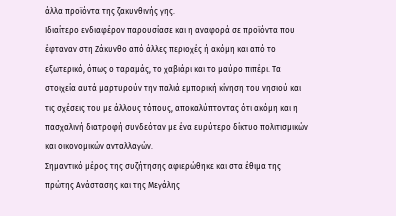άλλα προϊόντα της ζακυνθινής γης.
Ιδιαίτερο ενδιαφέρον παρουσίασε και η αναφορά σε προϊόντα που έφταναν στη Ζάκυνθο από άλλες περιοχές ή ακόμη και από το εξωτερικό, όπως ο ταραμάς, το χαβιάρι και το μαύρο πιπέρι. Τα στοιχεία αυτά μαρτυρούν την παλιά εμπορική κίνηση του νησιού και τις σχέσεις του με άλλους τόπους, αποκαλύπτοντας ότι ακόμη και η πασχαλινή διατροφή συνδεόταν με ένα ευρύτερο δίκτυο πολιτισμικών και οικονομικών ανταλλαγών.
Σημαντικό μέρος της συζήτησης αφιερώθηκε και στα έθιμα της πρώτης Ανάστασης και της Μεγάλης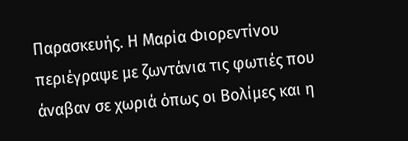Παρασκευής. Η Μαρία Φιορεντίνου περιέγραψε με ζωντάνια τις φωτιές που άναβαν σε χωριά όπως οι Βολίμες και η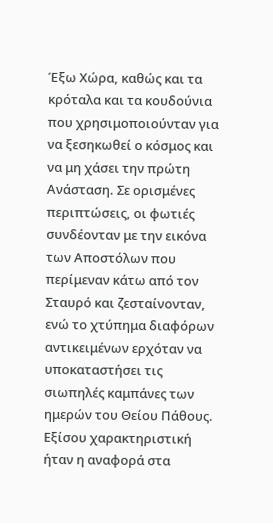Έξω Χώρα, καθώς και τα κρόταλα και τα κουδούνια που χρησιμοποιούνταν για να ξεσηκωθεί ο κόσμος και να μη χάσει την πρώτη Ανάσταση. Σε ορισμένες περιπτώσεις, οι φωτιές συνδέονταν με την εικόνα των Αποστόλων που περίμεναν κάτω από τον Σταυρό και ζεσταίνονταν, ενώ το χτύπημα διαφόρων αντικειμένων ερχόταν να υποκαταστήσει τις σιωπηλές καμπάνες των ημερών του Θείου Πάθους.
Εξίσου χαρακτηριστική ήταν η αναφορά στα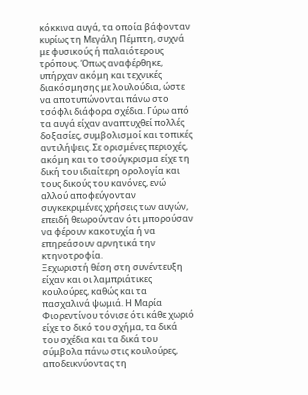κόκκινα αυγά, τα οποία βάφονταν κυρίως τη Μεγάλη Πέμπτη, συχνά με φυσικούς ή παλαιότερους τρόπους. Όπως αναφέρθηκε, υπήρχαν ακόμη και τεχνικές διακόσμησης με λουλούδια, ώστε να αποτυπώνονται πάνω στο τσόφλι διάφορα σχέδια. Γύρω από τα αυγά είχαν αναπτυχθεί πολλές δοξασίες, συμβολισμοί και τοπικές αντιλήψεις. Σε ορισμένες περιοχές, ακόμη και το τσούγκρισμα είχε τη δική του ιδιαίτερη ορολογία και τους δικούς του κανόνες, ενώ αλλού αποφεύγονταν συγκεκριμένες χρήσεις των αυγών, επειδή θεωρούνταν ότι μπορούσαν να φέρουν κακοτυχία ή να επηρεάσουν αρνητικά την κτηνοτροφία.
Ξεχωριστή θέση στη συνέντευξη είχαν και οι λαμπριάτικες κουλούρες, καθώς και τα πασχαλινά ψωμιά. Η Μαρία Φιορεντίνου τόνισε ότι κάθε χωριό είχε το δικό του σχήμα, τα δικά του σχέδια και τα δικά του σύμβολα πάνω στις κουλούρες, αποδεικνύοντας τη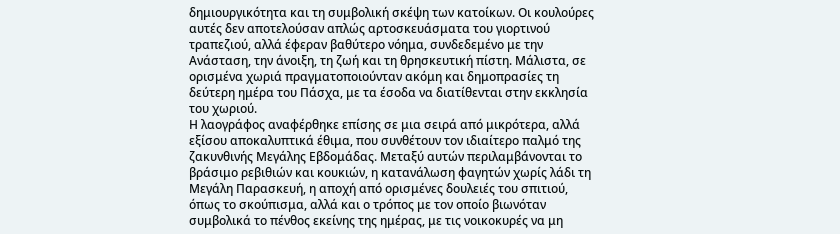δημιουργικότητα και τη συμβολική σκέψη των κατοίκων. Οι κουλούρες αυτές δεν αποτελούσαν απλώς αρτοσκευάσματα του γιορτινού τραπεζιού, αλλά έφεραν βαθύτερο νόημα, συνδεδεμένο με την Ανάσταση, την άνοιξη, τη ζωή και τη θρησκευτική πίστη. Μάλιστα, σε ορισμένα χωριά πραγματοποιούνταν ακόμη και δημοπρασίες τη δεύτερη ημέρα του Πάσχα, με τα έσοδα να διατίθενται στην εκκλησία του χωριού.
Η λαογράφος αναφέρθηκε επίσης σε μια σειρά από μικρότερα, αλλά εξίσου αποκαλυπτικά έθιμα, που συνθέτουν τον ιδιαίτερο παλμό της ζακυνθινής Μεγάλης Εβδομάδας. Μεταξύ αυτών περιλαμβάνονται το βράσιμο ρεβιθιών και κουκιών, η κατανάλωση φαγητών χωρίς λάδι τη Μεγάλη Παρασκευή, η αποχή από ορισμένες δουλειές του σπιτιού, όπως το σκούπισμα, αλλά και ο τρόπος με τον οποίο βιωνόταν συμβολικά το πένθος εκείνης της ημέρας, με τις νοικοκυρές να μη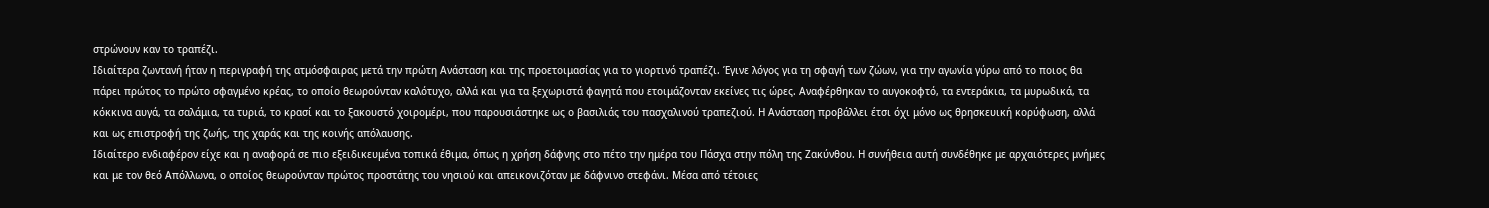στρώνουν καν το τραπέζι.
Ιδιαίτερα ζωντανή ήταν η περιγραφή της ατμόσφαιρας μετά την πρώτη Ανάσταση και της προετοιμασίας για το γιορτινό τραπέζι. Έγινε λόγος για τη σφαγή των ζώων, για την αγωνία γύρω από το ποιος θα πάρει πρώτος το πρώτο σφαγμένο κρέας, το οποίο θεωρούνταν καλότυχο, αλλά και για τα ξεχωριστά φαγητά που ετοιμάζονταν εκείνες τις ώρες. Αναφέρθηκαν το αυγοκοφτό, τα εντεράκια, τα μυρωδικά, τα κόκκινα αυγά, τα σαλάμια, τα τυριά, το κρασί και το ξακουστό χοιρομέρι, που παρουσιάστηκε ως ο βασιλιάς του πασχαλινού τραπεζιού. Η Ανάσταση προβάλλει έτσι όχι μόνο ως θρησκευική κορύφωση, αλλά και ως επιστροφή της ζωής, της χαράς και της κοινής απόλαυσης.
Ιδιαίτερο ενδιαφέρον είχε και η αναφορά σε πιο εξειδικευμένα τοπικά έθιμα, όπως η χρήση δάφνης στο πέτο την ημέρα του Πάσχα στην πόλη της Ζακύνθου. Η συνήθεια αυτή συνδέθηκε με αρχαιότερες μνήμες και με τον θεό Απόλλωνα, ο οποίος θεωρούνταν πρώτος προστάτης του νησιού και απεικονιζόταν με δάφνινο στεφάνι. Μέσα από τέτοιες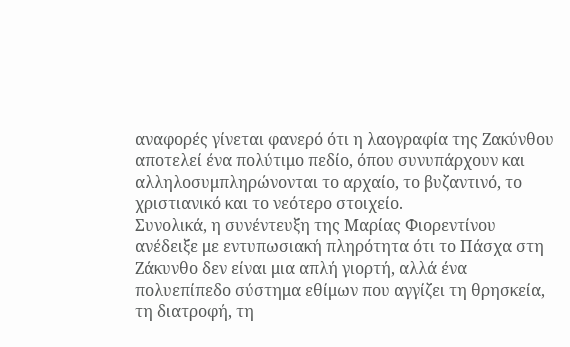αναφορές γίνεται φανερό ότι η λαογραφία της Ζακύνθου αποτελεί ένα πολύτιμο πεδίο, όπου συνυπάρχουν και αλληλοσυμπληρώνονται το αρχαίο, το βυζαντινό, το χριστιανικό και το νεότερο στοιχείο.
Συνολικά, η συνέντευξη της Μαρίας Φιορεντίνου ανέδειξε με εντυπωσιακή πληρότητα ότι το Πάσχα στη Ζάκυνθο δεν είναι μια απλή γιορτή, αλλά ένα πολυεπίπεδο σύστημα εθίμων που αγγίζει τη θρησκεία, τη διατροφή, τη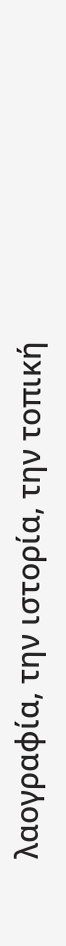λαογραφία, την ιστορία, την τοπική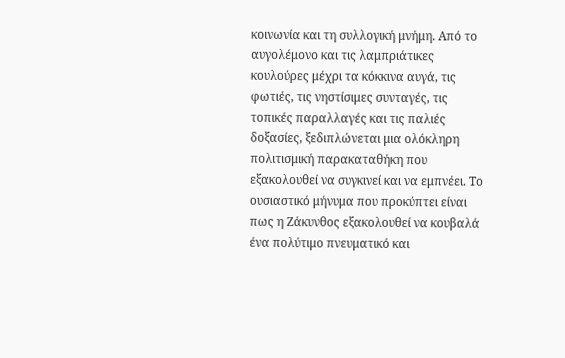κοινωνία και τη συλλογική μνήμη. Από το αυγολέμονο και τις λαμπριάτικες κουλούρες μέχρι τα κόκκινα αυγά, τις φωτιές, τις νηστίσιμες συνταγές, τις τοπικές παραλλαγές και τις παλιές δοξασίες, ξεδιπλώνεται μια ολόκληρη πολιτισμική παρακαταθήκη που εξακολουθεί να συγκινεί και να εμπνέει. Το ουσιαστικό μήνυμα που προκύπτει είναι πως η Ζάκυνθος εξακολουθεί να κουβαλά ένα πολύτιμο πνευματικό και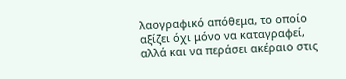λαογραφικό απόθεμα, το οποίο αξίζει όχι μόνο να καταγραφεί, αλλά και να περάσει ακέραιο στις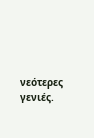νεότερες γενιές.